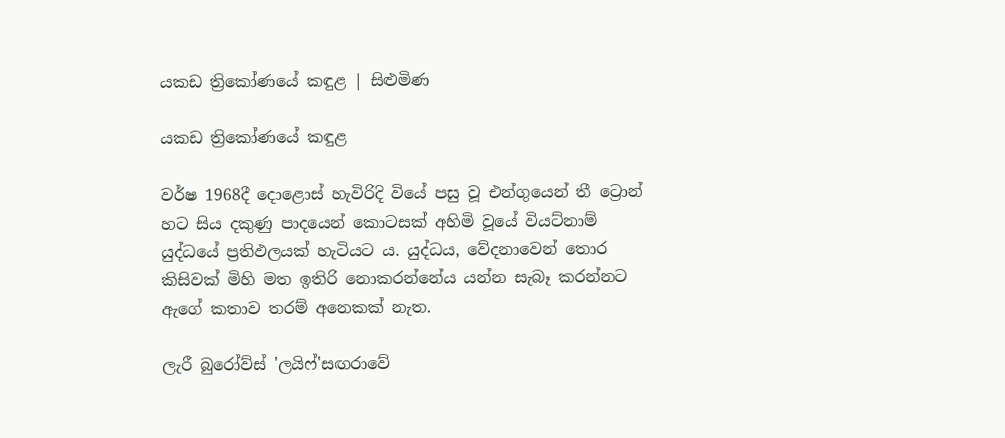යකඩ ත්‍රිකෝණයේ කඳුළ | සිළුමිණ

යකඩ ත්‍රිකෝණයේ කඳුළ

වර්ෂ 1968දී දොළොස් හැවිරිදි වියේ පසු වූ එන්ගුයෙන් තී ට්‍රොන් හට සිය දකුණු පාදයෙන් කොටසක් අහිමි වූයේ වියට්නාම් යුද්ධයේ ප්‍රතිඵලයක් හැටියට ය. යුද්ධය, වේදනාවෙන් තොර කිසිවක් මිහි මත ඉතිරි නොකරන්නේය යන්න සැබෑ කරන්නට ඇගේ කතාව තරම් අනෙකක් නැත.

ලැරී බුරෝව්ස් 'ලයිෆ්'සඟරාවේ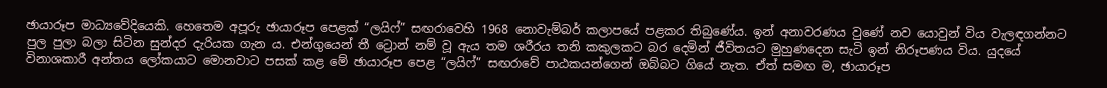ඡායාරූප මාධ්‍යවේදියෙකි. හෙතෙම අපූරු ඡායාරූප පෙළක් “ලයිෆ්” සඟරාවෙහි 1968 නොවැම්බර් කලාපයේ පළකර තිබුණේය. ඉන් අනාවරණය වුණේ නව යොවුන් විය වැලඳගන්නට පුල පුලා බලා සිටින සුන්දර දැරියක ගැන ය. එන්ගුයෙන් තී ට්‍රොන් නම් වූ ඇය තම ශරීරය තනි කකුලකට බර දෙමින් ජීවිතයට මුහුණදෙන සැටි ඉන් නිරූපණය විය. යුදයේ විනාශකාරී අන්තය ලෝකයාට මොනවාට පසක් කළ මේ ඡායාරූප පෙළ “ලයිෆ්” සඟරාවේ පාඨකයන්ගෙන් ඔබ්බට ගියේ නැත. ඒත් සමඟ ම, ඡායාරූප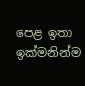පෙළ ඉතා ඉක්මනින්ම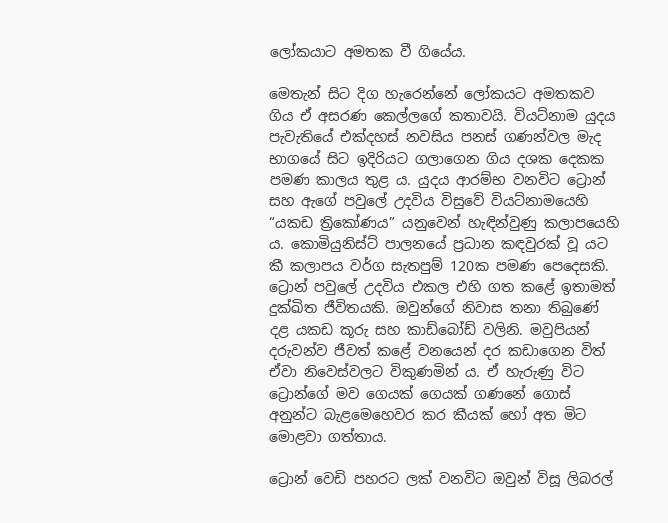ලෝකයාට අමතක වී ගියේය.

මෙතැන් සිට දිග හැරෙන්නේ ලෝකයට අමතකව ගිය ඒ අසරණ කෙල්ලගේ කතාවයි. වියට්නාම යුදය පැවැතියේ එක්දහස් නවසිය පනස් ගණන්වල මැද භාගයේ සිට ඉදිරියට ගලාගෙන ගිය දශක දෙකක පමණ කාලය තුළ ය. යුදය ආරම්භ වනවිට ට්‍රොන් සහ ඇගේ පවුලේ උදවිය විසුවේ වියට්නාමයෙහි “යකඩ ත්‍රිකෝණය” යනුවෙන් හැඳින්වුණු කලාපයෙහි ය. කොමියුනිස්ට් පාලනයේ ප්‍රධාන කඳවුරක් වූ යට කී කලාපය වර්ග සැතපුම් 120ක පමණ පෙදෙසකි. ට්‍රොන් පවුලේ උදවිය එකල එහි ගත කළේ ඉතාමත් දුක්ඛිත ජීවිතයකි. ඔවුන්ගේ නිවාස තනා තිබුණේ දළ යකඩ කූරු සහ කාඩ්බෝඩ් වලිනි. මවුපියන් දරුවන්ව ජීවත් කළේ වනයෙන් දර කඩාගෙන විත් ඒවා නිවෙස්වලට විකුණමින් ය. ඒ හැරුණු විට ට්‍රොන්ගේ මව ගෙයක් ගෙයක් ගණනේ ගොස් අනුන්ට බැළමෙහෙවර කර කීයක් හෝ අත මිට මොළවා ගත්තාය.

ට්‍රොන් වෙඩි පහරට ලක් වනවිට ඔවුන් විසූ ලිබරල්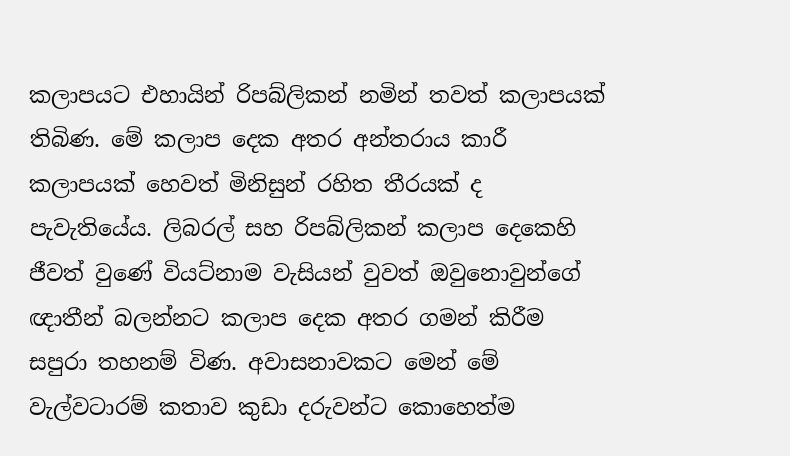කලාපයට එහායින් රිපබ්ලිකන් නමින් තවත් කලාපයක් තිබිණ. මේ කලාප දෙක අතර අන්තරාය කාරී කලාපයක් හෙවත් මිනිසුන් රහිත තීරයක් ද පැවැතියේය. ලිබරල් සහ රිපබ්ලිකන් කලාප දෙකෙහි ජීවත් වුණේ වියට්නාම වැසියන් වුවත් ඔවුනොවුන්ගේ ඥාතීන් බලන්නට කලාප දෙක අතර ගමන් කිරීම සපුරා තහනම් විණ. අවාසනාවකට මෙන් මේ වැල්වටාරම් කතාව කුඩා දරුවන්ට කොහෙත්ම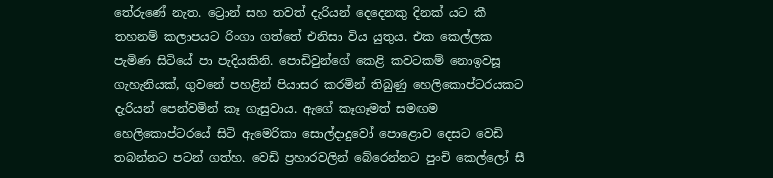තේරුණේ නැත. ට්‍රොන් සහ තවත් දැරියන් දෙදෙනකු දිනක් යට කී තහනම් කලාපයට රිංගා ගත්තේ එනිසා විය යුතුය. එක කෙල්ලක පැමිණ සිටියේ පා පැදියකිනි. පොඩිවුන්ගේ කෙළි කවටකම් නොඉවසූ ගැහැනියක්, ගුවනේ පහළින් පියාසර කරමින් තිබුණු හෙලිකොප්ටරයකට දැරියන් පෙන්වමින් කෑ ගැසුවාය. ඇගේ කෑගෑමත් සමඟම හෙලිකොප්ටරයේ සිටි ඇමෙරිකා සොල්දාදුවෝ පොළොව දෙසට වෙඩි තබන්නට පටන් ගත්හ. වෙඩි ප්‍රහාරවලින් බේරෙන්නට පුංචි කෙල්ලෝ සී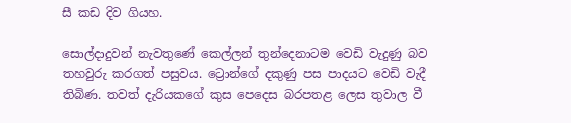සී කඩ දිව ගියහ.

සොල්දාදුවන් නැවතුණේ කෙල්ලන් තුන්දෙනාටම වෙඩි වැදුණු බව තහවුරු කරගත් පසුවය. ට්‍රොන්ගේ දකුණු පස පාදයට වෙඩි වැදී තිබිණ. තවත් දැරියකගේ කුස පෙදෙස බරපතළ ලෙස තුවාල වී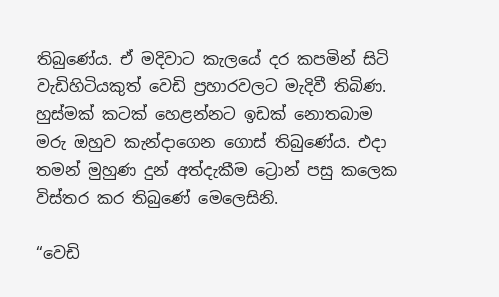තිබුණේය. ඒ මදිවාට කැලයේ දර කපමින් සිටි වැඩිහිටියකුත් වෙඩි ප්‍රහාරවලට මැදිවී තිබිණ. හුස්මක් කටක් හෙළන්නට ඉඩක් නොතබාම මරු ඔහුව කැන්දාගෙන ගොස් තිබුණේය. එදා තමන් මුහුණ දුන් අත්දැකීම ට්‍රොන් පසු කලෙක විස්තර කර තිබුණේ මෙලෙසිනි.

“වෙඩි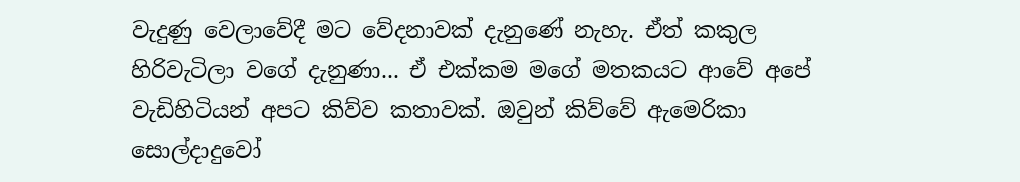වැදුණු වෙලාවේදී මට වේදනාවක් දැනුණේ නැහැ. ඒත් කකුල හිරිවැටිලා වගේ දැනුණා... ඒ එක්කම මගේ මතකයට ආවේ අපේ වැඩිහිටියන් අපට කිව්ව කතාවක්. ඔවුන් කිව්වේ ඇමෙරිකා සොල්දාදුවෝ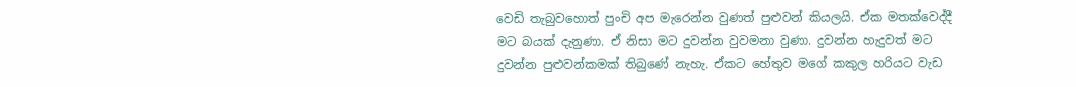වෙඩි තැබුවහොත් පුංචි අප මැරෙන්න වුණත් පුළුවන් කියලයි. ඒක මතක්වෙද්දී මට බයක් දැනුණා. ඒ නිසා මට දුවන්න වුවමනා වුණා. දුවන්න හැදුවත් මට දුවන්න පුළුවන්කමක් තිබුණේ නැහැ. ඒකට හේතුව මගේ කකුල හරියට වැඩ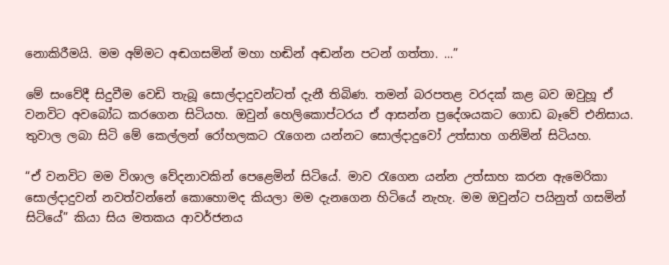නොකිරීමයි. මම අම්මට අඬගසමින් මහා හඬින් අඬන්න පටන් ගත්තා. ...”

මේ සංවේදී සිදුවීම වෙඩි තැබූ සොල්දාදුවන්ටත් දැනී තිබිණ. තමන් බරපතළ වරදක් කළ බව ඔවුහූ ඒ වනවිට අවබෝධ කරගෙන සිටියහ. ඔවුන් හෙලිකොප්ටරය ඒ ආසන්න ප්‍රදේශයකට ගොඩ බෑවේ එනිසාය. තුවාල ලබා සිටි මේ කෙල්ලන් රෝහලකට රැගෙන යන්නට සොල්දාදුවෝ උත්සාහ ගනිමින් සිටියහ.

“ඒ වනවිට මම විශාල වේදනාවකින් පෙළෙමින් සිටියේ. මාව රැගෙන යන්න උත්සාහ කරන ඇමෙරිකා සොල්දාදුවන් නවත්වන්නේ කොහොමද කියලා මම දැනගෙන හිටියේ නැහැ. මම ඔවුන්ට පයිනුත් ගසමින් සිටියේ” කියා සිය මතකය ආවර්ජනය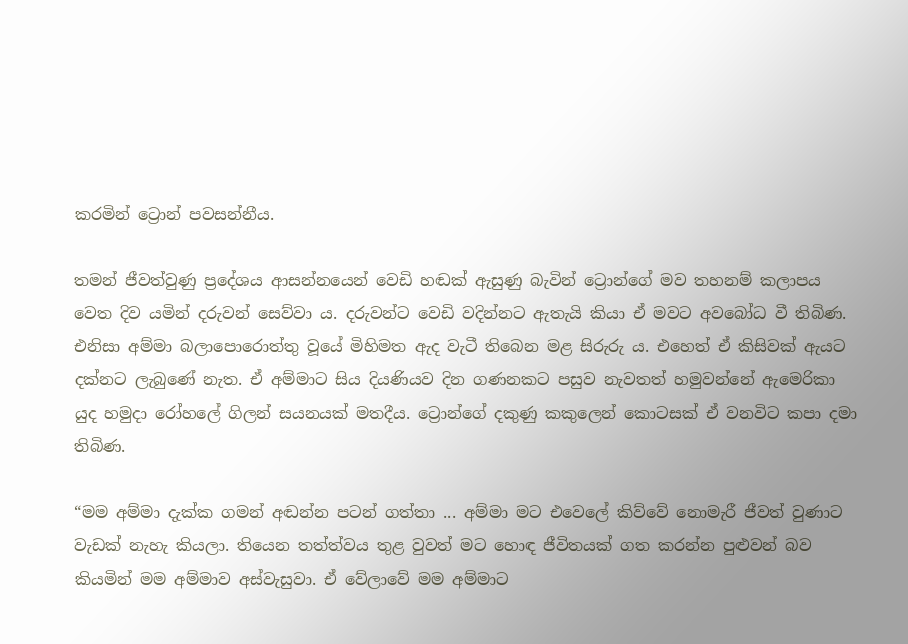කරමින් ට්‍රොන් පවසන්නීය.

තමන් ජීවත්වුණු ප්‍රදේශය ආසන්නයෙන් වෙඩි හඬක් ඇසුණු බැවින් ට්‍රොන්ගේ මව තහනම් කලාපය වෙත දිව යමින් දරුවන් සෙව්වා ය. දරුවන්ට වෙඩි වදින්නට ඇතැයි කියා ඒ මවට අවබෝධ වී තිබිණ. එනිසා අම්මා බලාපොරොත්තු වූයේ මිහිමත ඇද වැටී තිබෙන මළ සිරුරු ය. එහෙත් ඒ කිසිවක් ඇයට දක්නට ලැබුණේ නැත. ඒ අම්මාට සිය දියණියව දින ගණනකට පසුව නැවතත් හමුවන්නේ ඇමෙරිකා යුද හමුදා රෝහලේ ගිලන් සයනයක් මතදීය. ට්‍රොන්ගේ දකුණු කකුලෙන් කොටසක් ඒ වනවිට කපා දමා තිබිණ.

“මම අම්මා දැක්ක ගමන් අඬන්න පටන් ගත්තා ... අම්මා මට එවෙලේ කිව්වේ නොමැරී ජීවත් වුණාට වැඩක් නැහැ කියලා. තියෙන තත්ත්වය තුළ වුවත් මට හොඳ ජීවිතයක් ගත කරන්න පුළුවන් බව කියමින් මම අම්මාව අස්වැසුවා. ඒ වේලාවේ මම අම්මාට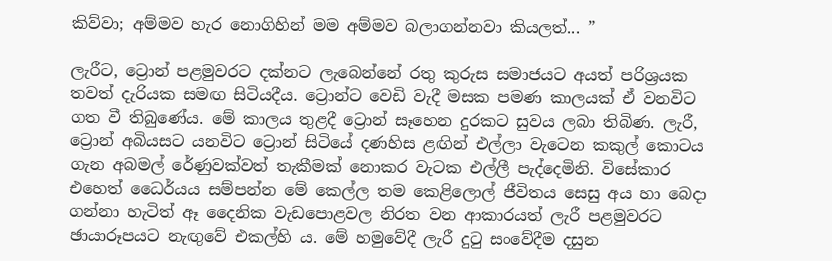කිව්වා; අම්මව හැර නොගිහින් මම අම්මව බලාගන්නවා කියලත්... ”

ලැරීට, ට්‍රොන් පළමුවරට දක්නට ලැබෙන්නේ රතු කුරුස සමාජයට අයත් පරිශ්‍රයක තවත් දැරියක සමඟ සිටියදීය. ට්‍රොන්ට වෙඩි වැදී මසක පමණ කාලයක් ඒ වනවිට ගත වී තිබුණේය. මේ කාලය තුළදී ට්‍රොන් සෑහෙන දුරකට සුවය ලබා තිබිණ. ලැරී, ට්‍රොන් අබියසට යනවිට ට්‍රොන් සිටියේ දණහිස ළඟින් එල්ලා වැටෙන කකුල් කොටය ගැන අබමල් රේණුවක්වත් තැකීමක් නොකර වැටක එල්ලී පැද්දෙමිනි. විසේකාර එහෙත් ධෛර්යය සම්පන්න මේ කෙල්ල තම කෙළිලොල් ජීවිතය සෙසු අය හා බෙදා ගන්නා හැටිත් ඈ දෛනික වැඩපොළවල නිරත වන ආකාරයත් ලැරී පළමුවරට ඡායාරූපයට නැඟුවේ එකල්හි ය. මේ හමුවේදී ලැරී දුටු සංවේදීම දසුන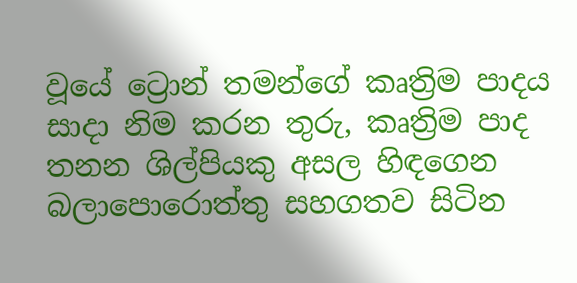වූයේ ට්‍රොන් තමන්ගේ කෘත්‍රිම පාදය සාදා නිම කරන තුරු, කෘත්‍රිම පාද තනන ශිල්පියකු අසල හිඳගෙන බලාපොරොත්තු සහගතව සිටින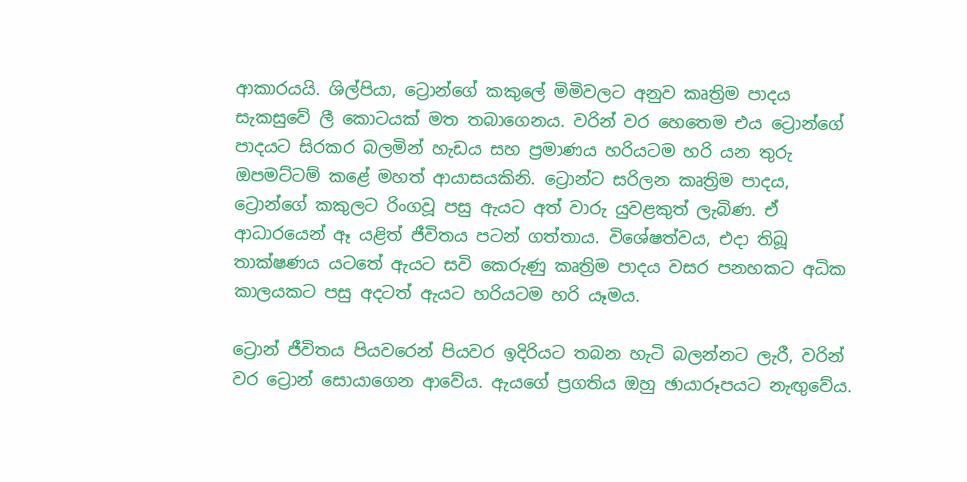ආකාරයයි. ශිල්පියා, ට්‍රොන්ගේ කකුලේ මිමිවලට අනුව කෘත්‍රිම පාදය සැකසුවේ ලී කොටයක් මත තබාගෙනය. වරින් වර හෙතෙම එය ට්‍රොන්ගේ පාදයට සිරකර බලමින් හැඩය සහ ප්‍රමාණය හරියටම හරි යන තුරු ඔපමට්ටම් කළේ මහත් ආයාසයකිනි. ට්‍රොන්ට සරිලන කෘත්‍රිම පාදය, ට්‍රොන්ගේ කකුලට රිංගවූ පසු ඇයට අත් වාරු යුවළකුත් ලැබිණ. ඒ ආධාරයෙන් ඈ යළිත් ජීවිතය පටන් ගත්තාය. විශේෂත්වය, එදා තිබූ තාක්ෂණය යටතේ ඇයට සවි කෙරුණු කෘත්‍රිම පාදය වසර පනහකට අධික කාලයකට පසු අදටත් ඇයට හරියටම හරි යෑමය.

ට්‍රොන් ජීවිතය පියවරෙන් පියවර ඉදිරියට තබන හැටි බලන්නට ලැරී, වරින් වර ට්‍රොන් සොයාගෙන ආවේය. ඇයගේ ප්‍රගතිය ඔහු ඡායාරූපයට නැඟුවේය.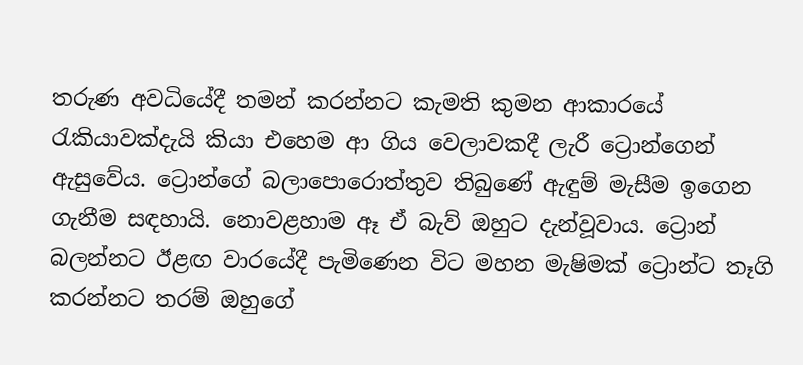තරුණ අවධියේදී තමන් කරන්නට කැමති කුමන ආකාරයේ රැකියාවක්දැයි කියා එහෙම ආ ගිය වෙලාවකදී ලැරී ට්‍රොන්ගෙන් ඇසුවේය. ට්‍රොන්ගේ බලාපොරොත්තුව තිබුණේ ඇඳුම් මැසීම ඉගෙන ගැනීම සඳහායි. නොවළහාම ඈ ඒ බැව් ඔහුට දැන්වූවාය. ට්‍රොන් බලන්නට ඊළඟ වාරයේදී පැමිණෙන විට මහන මැෂිමක් ට්‍රොන්ට තෑගි කරන්නට තරම් ඔහුගේ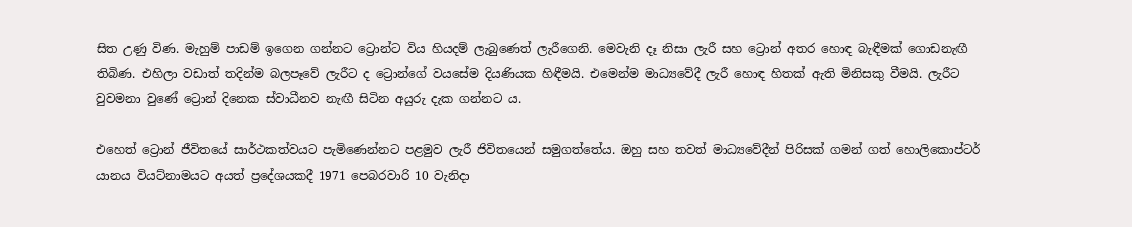සිත උණු විණ. මැහුම් පාඩම් ඉගෙන ගන්නට ට්‍රොන්ට විය හියදම් ලැබුණෙත් ලැරීගෙනි. මෙවැනි දෑ නිසා ලැරී සහ ට්‍රොන් අතර හොඳ බැඳීමක් ගොඩනැඟී තිබිණ. එහිලා වඩාත් තදින්ම බලපෑවේ ලැරීට ද ට්‍රොන්ගේ වයසේම දියණියක හිඳීමයි. එමෙන්ම මාධ්‍යවේදී ලැරී හොඳ හිතක් ඇති මිනිසකු වීමයි. ලැරීට වුවමනා වුණේ ට්‍රොන් දිනෙක ස්වාධීනව නැඟී සිටින අයුරු දැක ගන්නට ය.

එහෙත් ට්‍රොන් ජීවිතයේ සාර්ථකත්වයට පැමිණෙන්නට පළමුව ලැරී ජිවිතයෙන් සමුගත්තේය. ඔහු සහ තවත් මාධ්‍යවේදීන් පිරිසක් ගමන් ගත් හොලිකොප්ටර් යානය වියට්නාමයට අයත් ප්‍රදේශයකදී 1971 පෙබරවාරි 10 වැනිදා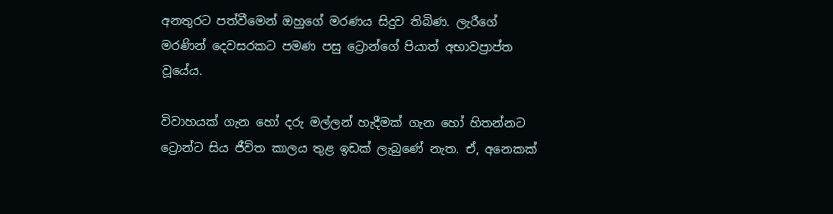අනතුරට පත්වීමෙන් ඔහුගේ මරණය සිදුව තිබිණ. ලැරීගේ මරණින් දෙවසරකට පමණ පසු ට්‍රොන්ගේ පියාත් අභාවප්‍රාප්ත වූයේය.

විවාහයක් ගැන හෝ දරු මල්ලන් හැදීමක් ගැන හෝ හිතන්නට ට්‍රොන්ට සිය ජීවිත කාලය තුළ ඉඩක් ලැබුණේ නැත. ඒ, අනෙකක්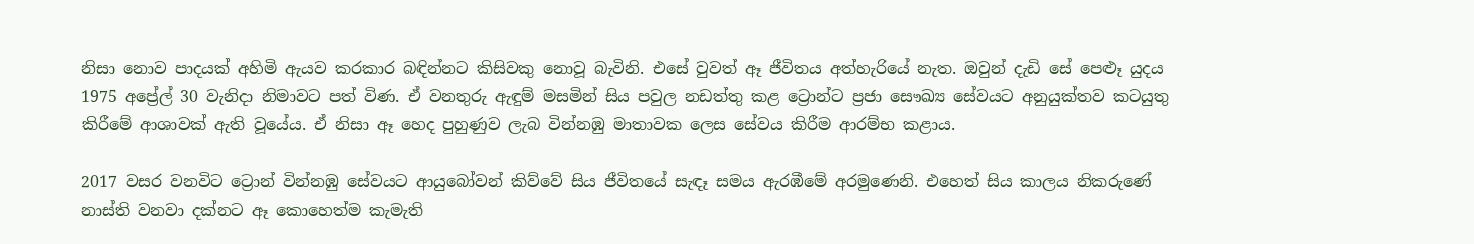නිසා නොව පාදයක් අහිමි ඇයව කරකාර බඳින්නට කිසිවකු නොවූ බැවිනි. එසේ වුවත් ඈ ජීවිතය අත්හැරියේ නැත. ඔවුන් දැඩි සේ පෙළූ යුදය 1975 අප්‍රේල් 30 වැනිදා නිමාවට පත් විණ. ඒ වනතුරු ඇඳුම් මසමින් සිය පවුල නඩත්තු කළ ට්‍රොන්ට ප්‍රජා සෞඛ්‍ය සේවයට අනුයුක්තව කටයුතු කිරීමේ ආශාවක් ඇති වූයේය. ඒ නිසා ඈ හෙද පුහුණුව ලැබ වින්නඹු මාතාවක ලෙස සේවය කිරීම ආරම්භ කළාය.

2017 වසර වනවිට ට්‍රොන් වින්නඹු සේවයට ආයුබෝවන් කිව්වේ සිය ජීවිතයේ සැඳෑ සමය ඇරඹීමේ අරමුණෙනි. එහෙත් සිය කාලය නිකරුණේ නාස්ති වනවා දක්නට ඈ කොහෙත්ම කැමැති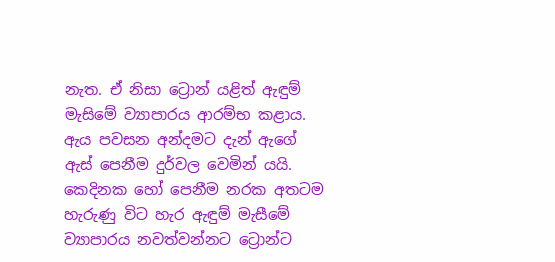නැත. ඒ නිසා ට්‍රොන් යළිත් ඇඳුම් මැසිමේ ව්‍යාපාරය ආරම්භ කළාය. ඇය පවසන අන්දමට දැන් ඇගේ ඇස් පෙනීම දුර්වල වෙමින් යයි. කෙදිනක හෝ පෙනීම නරක අතටම හැරුණු විට හැර ඇඳුම් මැසීමේ ව්‍යාපාරය නවත්වන්නට ට්‍රොන්ට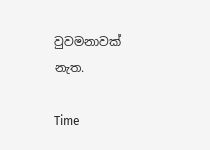වුවමනාවක් නැත.

Time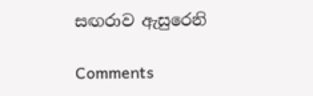සඟරාව ඇසුරෙනි

Comments